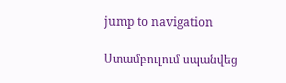jump to navigation

Ստամբուլում սպանվեց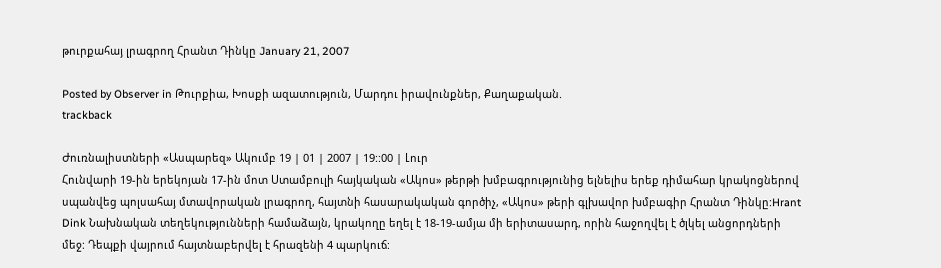թուրքահայ լրագրող Հրանտ Դինկը January 21, 2007

Posted by Observer in Թուրքիա, Խոսքի ազատություն, Մարդու իրավունքներ, Քաղաքական.
trackback

Ժուռնալիստների «Ասպարեզ» Ակումբ 19 | 01 | 2007 | 19::00 | Լուր
Հունվարի 19-ին երեկոյան 17-ին մոտ Ստամբուլի հայկական «Ակոս» թերթի խմբագրությունից ելնելիս երեք դիմահար կրակոցներով սպանվեց պոլսահայ մտավորական լրագրող, հայտնի հասարակական գործիչ, «Ակոս» թերի գլխավոր խմբագիր Հրանտ Դինկը:Hrant Dink Նախնական տեղեկությունների համաձայն, կրակողը եղել է 18-19-ամյա մի երիտասարդ, որին հաջողվել է ծլկել անցորդների մեջ: Դեպքի վայրում հայտնաբերվել է հրազենի 4 պարկուճ: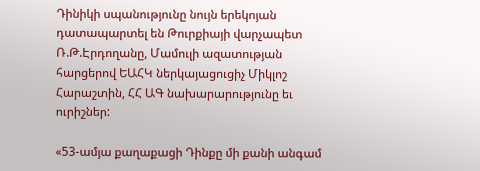Դինիկի սպանությունը նույն երեկոյան դատապարտել են Թուրքիայի վարչապետ Ռ.Թ.Էրդողանը, Մամուլի ազատության հարցերով ԵԱՀԿ ներկայացուցիչ Միկլոշ Հարաշտին, ՀՀ ԱԳ նախարարությունը եւ ուրիշներ:

«53-ամյա քաղաքացի Դինքը մի քանի անգամ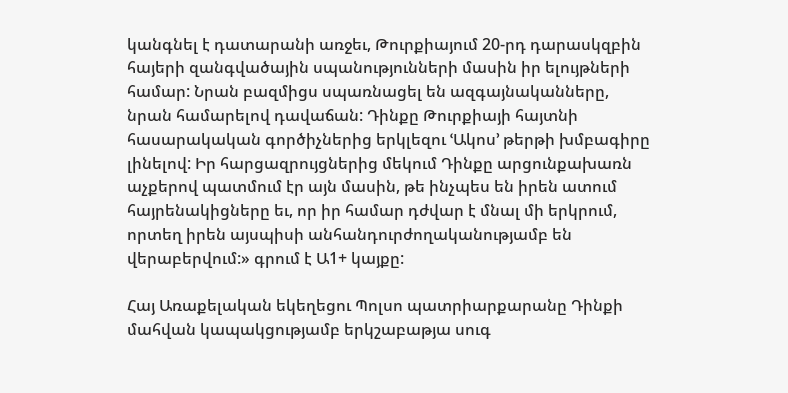կանգնել է դատարանի առջեւ, Թուրքիայում 20-րդ դարասկզբին հայերի զանգվածային սպանությունների մասին իր ելույթների համար: Նրան բազմիցս սպառնացել են ազգայնականները, նրան համարելով դավաճան: Դինքը Թուրքիայի հայտնի հասարակական գործիչներից երկլեզու ՙԱկոս՚ թերթի խմբագիրը լինելով: Իր հարցազրույցներից մեկում Դինքը արցունքախառն աչքերով պատմում էր այն մասին, թե ինչպես են իրեն ատում հայրենակիցները եւ, որ իր համար դժվար է մնալ մի երկրում, որտեղ իրեն այսպիսի անհանդուրժողականությամբ են վերաբերվում:» գրում է Ա1+ կայքը:

Հայ Առաքելական եկեղեցու Պոլսո պատրիարքարանը Դինքի մահվան կապակցությամբ երկշաբաթյա սուգ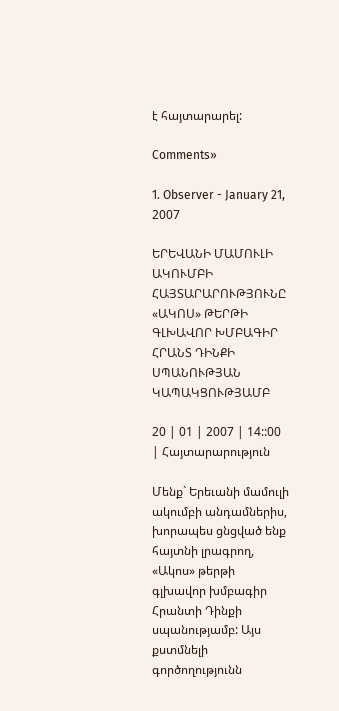է հայտարարել:

Comments»

1. Observer - January 21, 2007

ԵՐԵՎԱՆԻ ՄԱՄՈՒԼԻ ԱԿՈՒՄԲԻ ՀԱՅՏԱՐԱՐՈՒԹՅՈՒՆԸ
«ԱԿՈՍ» ԹԵՐԹԻ ԳԼԽԱՎՈՐ ԽՄԲԱԳԻՐ ՀՐԱՆՏ ԴԻՆՔԻ ՍՊԱՆՈՒԹՅԱՆ ԿԱՊԱԿՑՈՒԹՅԱՄԲ

20 | 01 | 2007 | 14::00 | Հայտարարություն

Մենք` Երեւանի մամուլի ակումբի անդամներիս, խորապես ցնցված ենք հայտնի լրագրող, «Ակոս» թերթի գլխավոր խմբագիր Հրանտի Դինքի սպանությամբ: Այս քստմնելի գործողությունն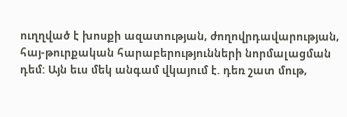ուղղված է խոսքի ազատության, ժողովրդավարության, հայ-թուրքական հարաբերությունների նորմալացման դեմ: Այն եւս մեկ անգամ վկայում է. դեռ շատ մութ,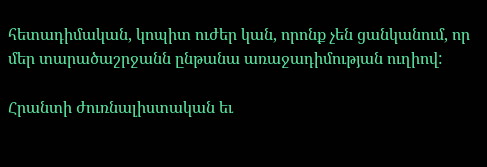հետադիմական, կոպիտ ուժեր կան, որոնք չեն ցանկանում, որ մեր տարածաշրջանն ընթանա առաջադիմության ուղիով:

Հրանտի ժուռնալիստական եւ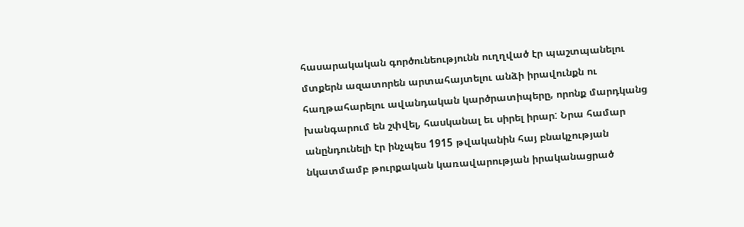հասարակական գործունեությունն ուղղված էր պաշտպանելու մտքերն ազատորեն արտահայտելու անձի իրավունքն ու հաղթահարելու ավանդական կարծրատիպերը, որոնք մարդկանց խանգարում են շփվել, հասկանալ եւ սիրել իրար: Նրա համար անընդունելի էր ինչպես 1915 թվականին հայ բնակչության նկատմամբ թուրքական կառավարության իրականացրած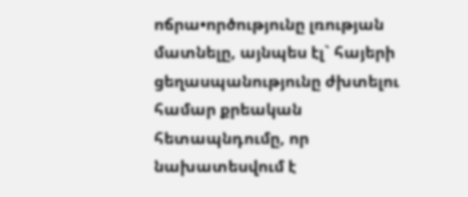ոճրա•ործությունը լռության մատնելը, այնպես էլ` հայերի ցեղասպանությունը ժխտելու համար քրեական հետապնդումը, որ նախատեսվում է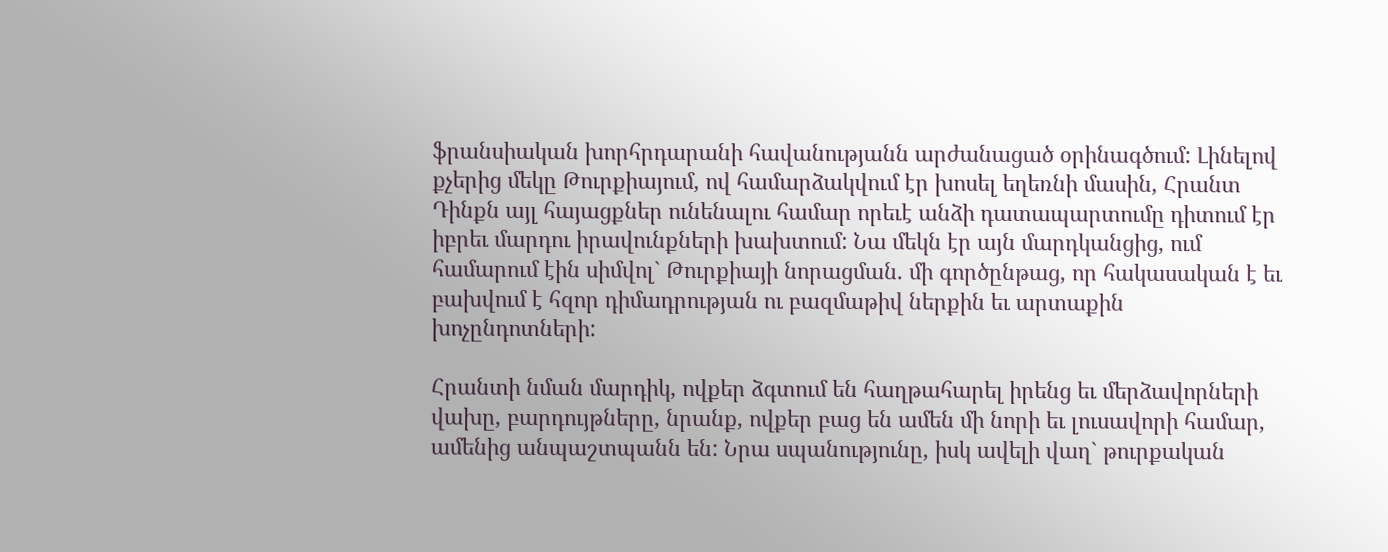ֆրանսիական խորհրդարանի հավանությանն արժանացած օրինագծում: Լինելով քչերից մեկը Թուրքիայում, ով համարձակվում էր խոսել եղեռնի մասին, Հրանտ Դինքն այլ հայացքներ ունենալու համար որեւէ անձի դատապարտումը դիտում էր իբրեւ մարդու իրավունքների խախտում: Նա մեկն էր այն մարդկանցից, ում համարում էին սիմվոլ` Թուրքիայի նորացման. մի գործընթաց, որ հակասական է եւ բախվում է հզոր դիմադրության ու բազմաթիվ ներքին եւ արտաքին խոչընդոտների:

Հրանտի նման մարդիկ, ովքեր ձգտում են հաղթահարել իրենց եւ մերձավորների վախը, բարդույթները, նրանք, ովքեր բաց են ամեն մի նորի եւ լուսավորի համար, ամենից անպաշտպանն են: Նրա սպանությունը, իսկ ավելի վաղ` թուրքական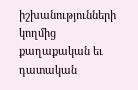իշխանությունների կողմից քաղաքական եւ դատական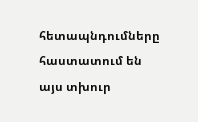հետապնդումները հաստատում են այս տխուր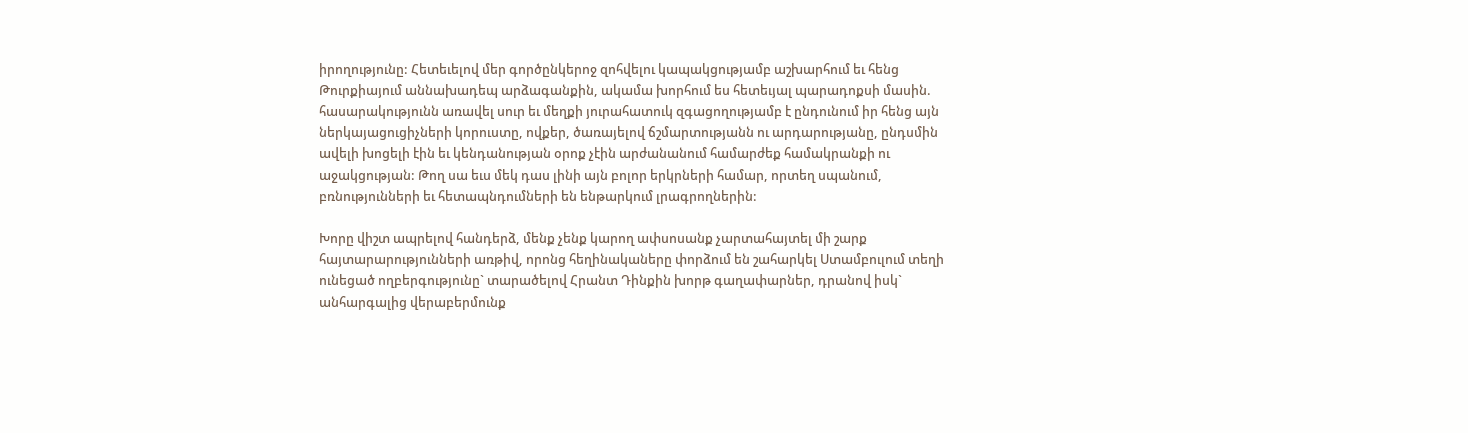իրողությունը: Հետեւելով մեր գործընկերոջ զոհվելու կապակցությամբ աշխարհում եւ հենց Թուրքիայում աննախադեպ արձագանքին, ակամա խորհում ես հետեւյալ պարադոքսի մասին. հասարակությունն առավել սուր եւ մեղքի յուրահատուկ զգացողությամբ է ընդունում իր հենց այն ներկայացուցիչների կորուստը, ովքեր, ծառայելով ճշմարտությանն ու արդարությանը, ընդսմին ավելի խոցելի էին եւ կենդանության օրոք չէին արժանանում համարժեք համակրանքի ու աջակցության: Թող սա եւս մեկ դաս լինի այն բոլոր երկրների համար, որտեղ սպանում, բռնությունների եւ հետապնդումների են ենթարկում լրագրողներին:

Խորը վիշտ ապրելով հանդերձ, մենք չենք կարող ափսոսանք չարտահայտել մի շարք հայտարարությունների առթիվ, որոնց հեղինակաները փորձում են շահարկել Ստամբուլում տեղի ունեցած ողբերգությունը` տարածելով Հրանտ Դինքին խորթ գաղափարներ, դրանով իսկ` անհարգալից վերաբերմունք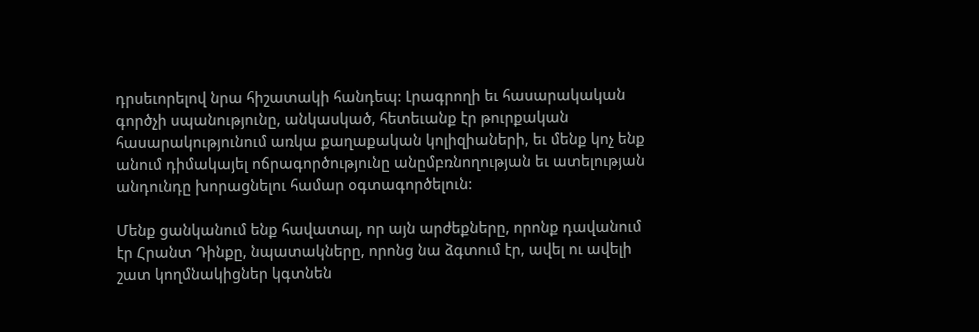դրսեւորելով նրա հիշատակի հանդեպ: Լրագրողի եւ հասարակական գործչի սպանությունը, անկասկած, հետեւանք էր թուրքական հասարակությունում առկա քաղաքական կոլիզիաների, եւ մենք կոչ ենք անում դիմակայել ոճրագործությունը անըմբռնողության եւ ատելության անդունդը խորացնելու համար օգտագործելուն:

Մենք ցանկանում ենք հավատալ, որ այն արժեքները, որոնք դավանում էր Հրանտ Դինքը, նպատակները, որոնց նա ձգտում էր, ավել ու ավելի շատ կողմնակիցներ կգտնեն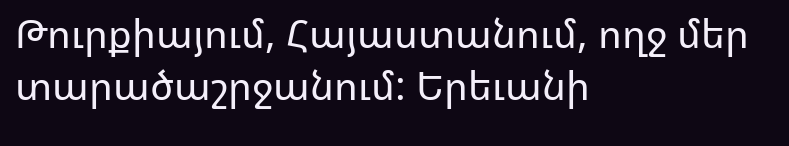Թուրքիայում, Հայաստանում, ողջ մեր տարածաշրջանում: Երեւանի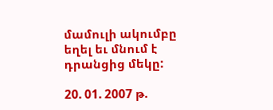մամուլի ակումբը եղել եւ մնում է դրանցից մեկը:

20. 01. 2007 թ.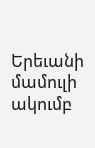Երեւանի մամուլի ակումբ